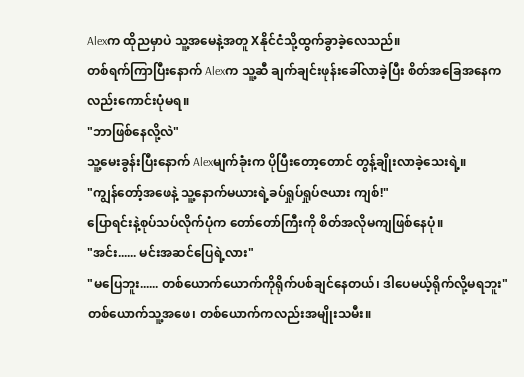Alexက ထိုညမှာပဲ သူ့အမေနဲ့အတူ Xနိုင်ငံသို့ထွက်ခွာခဲ့လေသည်။
တစ်ရက်ကြာပြီးနောက် Alexက သူ့ဆီ ချက်ချင်းဖုန်းခေါ်လာခဲ့ပြီး စိတ်အခြေအနေကလည်းကောင်းပုံမရ။
"ဘာဖြစ်နေလို့လဲ"
သူ့မေးခွန်းပြီးနောက် Alexမျက်ခုံးက ပိုပြီးတော့တောင် တွန့်ချိုးလာခဲ့သေးရဲ့။
"ကျွန်တော့်အဖေနဲ့ သူ့နောက်မယားရဲ့ခပ်ရှုပ်ရှုပ်ဇယား ကျစ်!"
ပြောရင်းနဲ့စုပ်သပ်လိုက်ပုံက တော်တော်ကြီးကို စိတ်အလိုမကျဖြစ်နေပုံ။
"အင်း...... မင်းအဆင်ပြေရဲ့လား"
"မပြေဘူး...... တစ်ယောက်ယောက်ကိုရိုက်ပစ်ချင်နေတယ်၊ ဒါပေမယ့်ရိုက်လို့မရဘူး"
တစ်ယောက်သူ့အဖေ၊ တစ်ယောက်ကလည်းအမျိုးသမီး။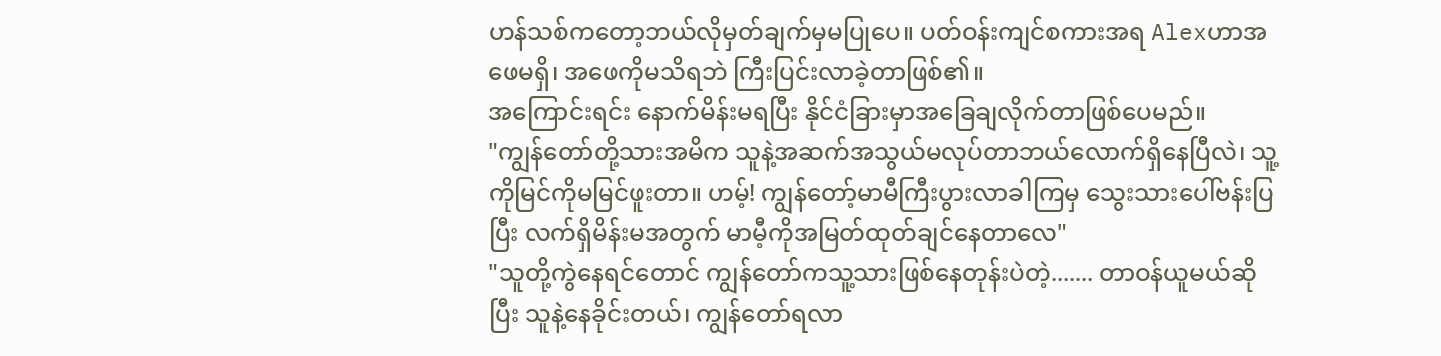ဟန်သစ်ကတော့ဘယ်လိုမှတ်ချက်မှမပြုပေ။ ပတ်ဝန်းကျင်စကားအရ Alexဟာအဖေမရှိ၊ အဖေကိုမသိရဘဲ ကြီးပြင်းလာခဲ့တာဖြစ်၏။
အကြောင်းရင်း နောက်မိန်းမရပြီး နိုင်ငံခြားမှာအခြေချလိုက်တာဖြစ်ပေမည်။
"ကျွန်တော်တို့သားအမိက သူနဲ့အဆက်အသွယ်မလုပ်တာဘယ်လောက်ရှိနေပြီလဲ၊ သူ့ကိုမြင်ကိုမမြင်ဖူးတာ။ ဟမ့်! ကျွန်တော့်မာမီကြီးပွားလာခါကြမှ သွေးသားပေါ်ဗန်းပြပြီး လက်ရှိမိန်းမအတွက် မာမီ့ကိုအမြတ်ထုတ်ချင်နေတာလေ"
"သူတို့ကွဲနေရင်တောင် ကျွန်တော်ကသူ့သားဖြစ်နေတုန်းပဲတဲ့....... တာဝန်ယူမယ်ဆိုပြီး သူနဲ့နေခိုင်းတယ်၊ ကျွန်တော်ရလာ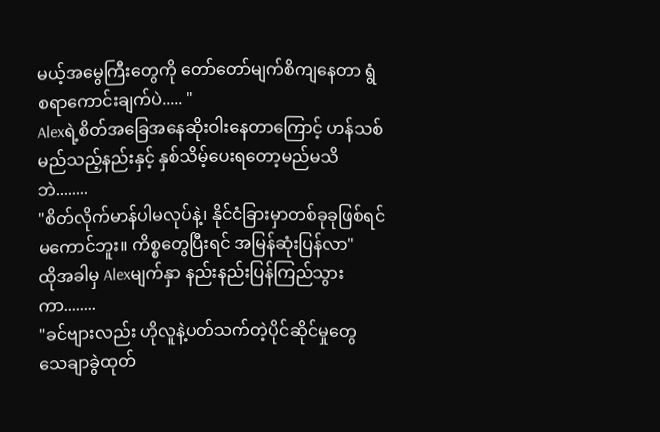မယ့်အမွေကြီးတွေကို တော်တော်မျက်စိကျနေတာ ရွံစရာကောင်းချက်ပဲ..... "
Alexရဲ့စိတ်အခြေအနေဆိုးဝါးနေတာကြောင့် ဟန်သစ် မည်သည့်နည်းနှင့် နှစ်သိမ့်ပေးရတော့မည်မသိဘဲ........
"စိတ်လိုက်မာန်ပါမလုပ်နဲ့၊ နိုင်ငံခြားမှာတစ်ခုခုဖြစ်ရင် မကောင်ဘူး။ ကိစ္စတွေပြီးရင် အမြန်ဆုံးပြန်လာ"
ထိုအခါမှ Alexမျက်နှာ နည်းနည်းပြန်ကြည်သွားကာ........
"ခင်ဗျားလည်း ဟိုလူနဲ့ပတ်သက်တဲ့ပိုင်ဆိုင်မှုတွေ သေချာခွဲထုတ်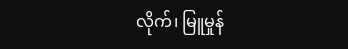လိုက်၊ မြူမှုန်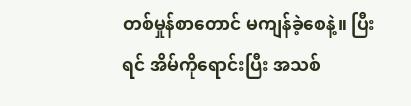တစ်မှုန်စာတောင် မကျန်ခဲ့စေနဲ့။ ပြီးရင် အိမ်ကိုရောင်းပြီး အသစ်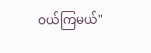ဝယ်ကြမယ်"